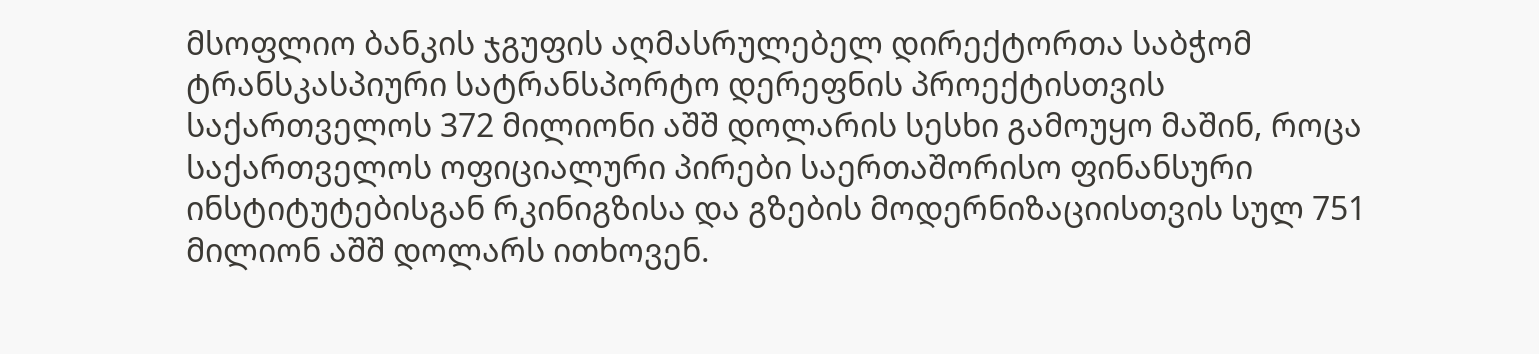მსოფლიო ბანკის ჯგუფის აღმასრულებელ დირექტორთა საბჭომ ტრანსკასპიური სატრანსპორტო დერეფნის პროექტისთვის საქართველოს 372 მილიონი აშშ დოლარის სესხი გამოუყო მაშინ, როცა საქართველოს ოფიციალური პირები საერთაშორისო ფინანსური ინსტიტუტებისგან რკინიგზისა და გზების მოდერნიზაციისთვის სულ 751 მილიონ აშშ დოლარს ითხოვენ.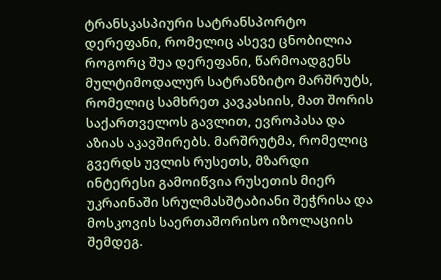ტრანსკასპიური სატრანსპორტო დერეფანი, რომელიც ასევე ცნობილია როგორც შუა დერეფანი, წარმოადგენს მულტიმოდალურ სატრანზიტო მარშრუტს, რომელიც სამხრეთ კავკასიის, მათ შორის საქართველოს გავლით, ევროპასა და აზიას აკავშირებს. მარშრუტმა, რომელიც გვერდს უვლის რუსეთს, მზარდი ინტერესი გამოიწვია რუსეთის მიერ უკრაინაში სრულმასშტაბიანი შეჭრისა და მოსკოვის საერთაშორისო იზოლაციის შემდეგ.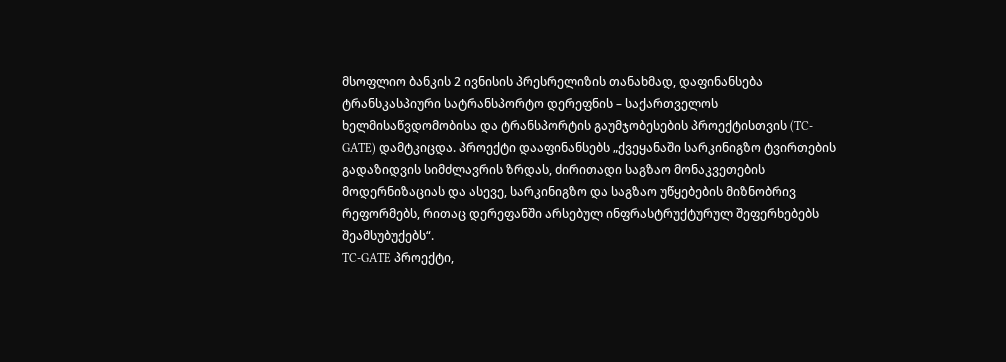მსოფლიო ბანკის 2 ივნისის პრესრელიზის თანახმად, დაფინანსება ტრანსკასპიური სატრანსპორტო დერეფნის – საქართველოს ხელმისაწვდომობისა და ტრანსპორტის გაუმჯობესების პროექტისთვის (TC-GATE) დამტკიცდა. პროექტი დააფინანსებს „ქვეყანაში სარკინიგზო ტვირთების გადაზიდვის სიმძლავრის ზრდას, ძირითადი საგზაო მონაკვეთების მოდერნიზაციას და ასევე, სარკინიგზო და საგზაო უწყებების მიზნობრივ რეფორმებს, რითაც დერეფანში არსებულ ინფრასტრუქტურულ შეფერხებებს შეამსუბუქებს“.
TC-GATE პროექტი,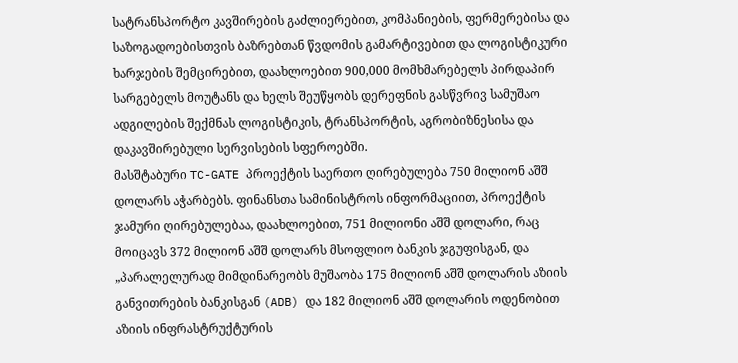სატრანსპორტო კავშირების გაძლიერებით, კომპანიების, ფერმერებისა და საზოგადოებისთვის ბაზრებთან წვდომის გამარტივებით და ლოგისტიკური ხარჯების შემცირებით, დაახლოებით 900,000 მომხმარებელს პირდაპირ სარგებელს მოუტანს და ხელს შეუწყობს დერეფნის გასწვრივ სამუშაო ადგილების შექმნას ლოგისტიკის, ტრანსპორტის, აგრობიზნესისა და დაკავშირებული სერვისების სფეროებში.
მასშტაბური TC-GATE პროექტის საერთო ღირებულება 750 მილიონ აშშ დოლარს აჭარბებს. ფინანსთა სამინისტროს ინფორმაციით, პროექტის ჯამური ღირებულებაა, დაახლოებით, 751 მილიონი აშშ დოლარი, რაც მოიცავს 372 მილიონ აშშ დოლარს მსოფლიო ბანკის ჯგუფისგან, და „პარალელურად მიმდინარეობს მუშაობა 175 მილიონ აშშ დოლარის აზიის განვითრების ბანკისგან (ADB) და 182 მილიონ აშშ დოლარის ოდენობით აზიის ინფრასტრუქტურის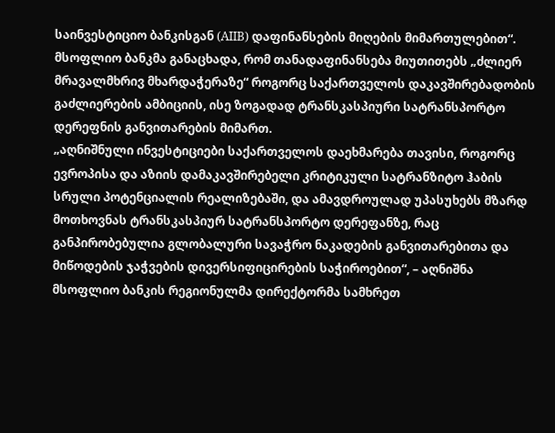საინვესტიციო ბანკისგან (AIIB) დაფინანსების მიღების მიმართულებით“. მსოფლიო ბანკმა განაცხადა, რომ თანადაფინანსება მიუთითებს „ძლიერ მრავალმხრივ მხარდაჭერაზე“ როგორც საქართველოს დაკავშირებადობის გაძლიერების ამბიციის, ისე ზოგადად ტრანსკასპიური სატრანსპორტო დერეფნის განვითარების მიმართ.
„აღნიშნული ინვესტიციები საქართველოს დაეხმარება თავისი, როგორც ევროპისა და აზიის დამაკავშირებელი კრიტიკული სატრანზიტო ჰაბის სრული პოტენციალის რეალიზებაში, და ამავდროულად უპასუხებს მზარდ მოთხოვნას ტრანსკასპიურ სატრანსპორტო დერეფანზე, რაც განპირობებულია გლობალური სავაჭრო ნაკადების განვითარებითა და მიწოდების ჯაჭვების დივერსიფიცირების საჭიროებით“, – აღნიშნა მსოფლიო ბანკის რეგიონულმა დირექტორმა სამხრეთ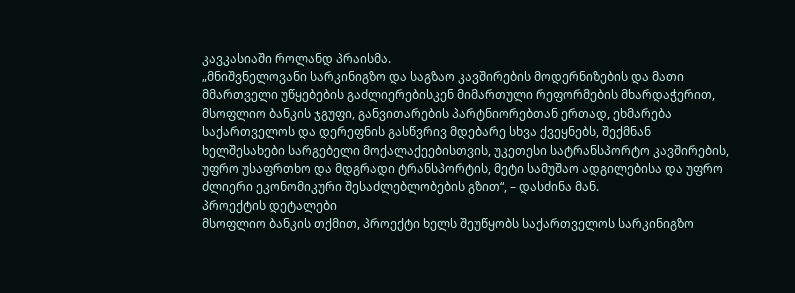კავკასიაში როლანდ პრაისმა.
„მნიშვნელოვანი სარკინიგზო და საგზაო კავშირების მოდერნიზების და მათი მმართველი უწყებების გაძლიერებისკენ მიმართული რეფორმების მხარდაჭერით, მსოფლიო ბანკის ჯგუფი, განვითარების პარტნიორებთან ერთად, ეხმარება საქართველოს და დერეფნის გასწვრივ მდებარე სხვა ქვეყნებს, შექმნან ხელშესახები სარგებელი მოქალაქეებისთვის, უკეთესი სატრანსპორტო კავშირების, უფრო უსაფრთხო და მდგრადი ტრანსპორტის, მეტი სამუშაო ადგილებისა და უფრო ძლიერი ეკონომიკური შესაძლებლობების გზით“, – დასძინა მან.
პროექტის დეტალები
მსოფლიო ბანკის თქმით, პროექტი ხელს შეუწყობს საქართველოს სარკინიგზო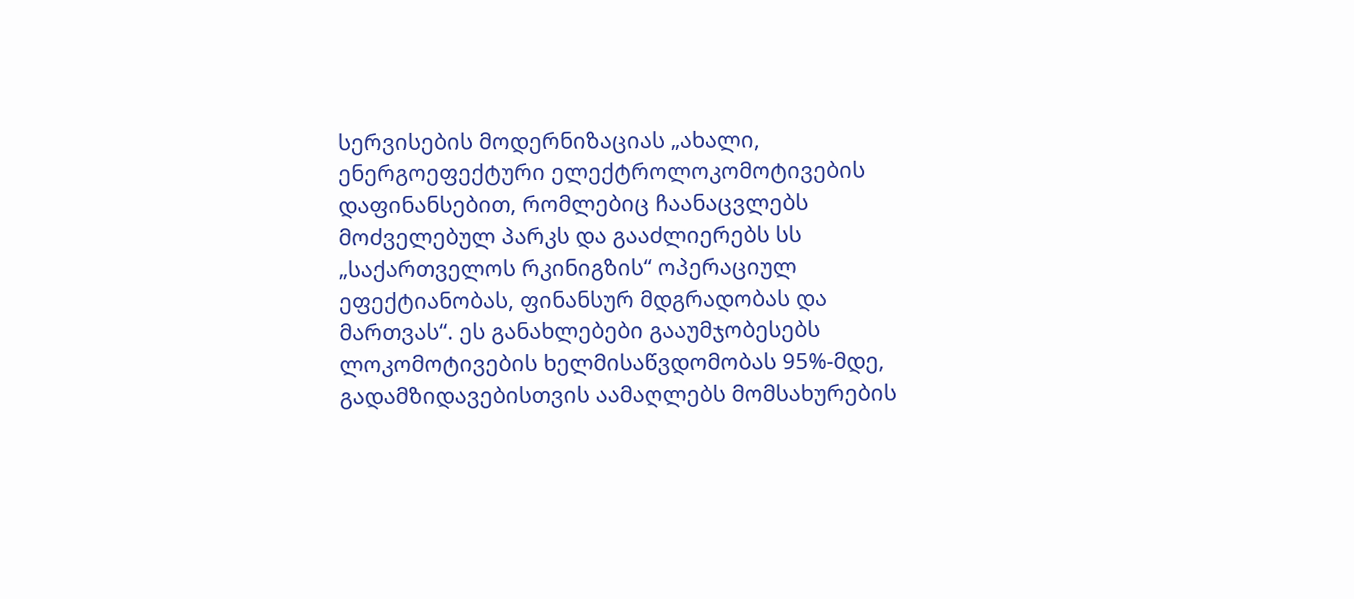სერვისების მოდერნიზაციას „ახალი, ენერგოეფექტური ელექტროლოკომოტივების დაფინანსებით, რომლებიც ჩაანაცვლებს მოძველებულ პარკს და გააძლიერებს სს „საქართველოს რკინიგზის“ ოპერაციულ ეფექტიანობას, ფინანსურ მდგრადობას და მართვას“. ეს განახლებები გააუმჯობესებს ლოკომოტივების ხელმისაწვდომობას 95%-მდე, გადამზიდავებისთვის აამაღლებს მომსახურების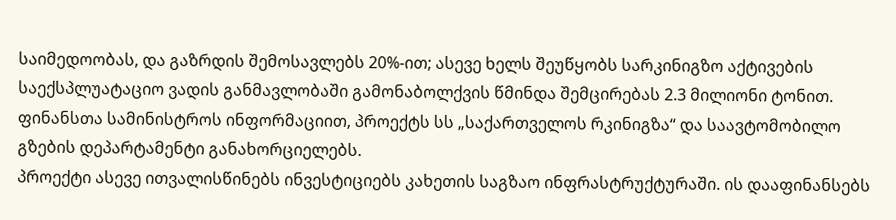საიმედოობას, და გაზრდის შემოსავლებს 20%-ით; ასევე ხელს შეუწყობს სარკინიგზო აქტივების საექსპლუატაციო ვადის განმავლობაში გამონაბოლქვის წმინდა შემცირებას 2.3 მილიონი ტონით. ფინანსთა სამინისტროს ინფორმაციით, პროექტს სს „საქართველოს რკინიგზა“ და საავტომობილო გზების დეპარტამენტი განახორციელებს.
პროექტი ასევე ითვალისწინებს ინვესტიციებს კახეთის საგზაო ინფრასტრუქტურაში. ის დააფინანსებს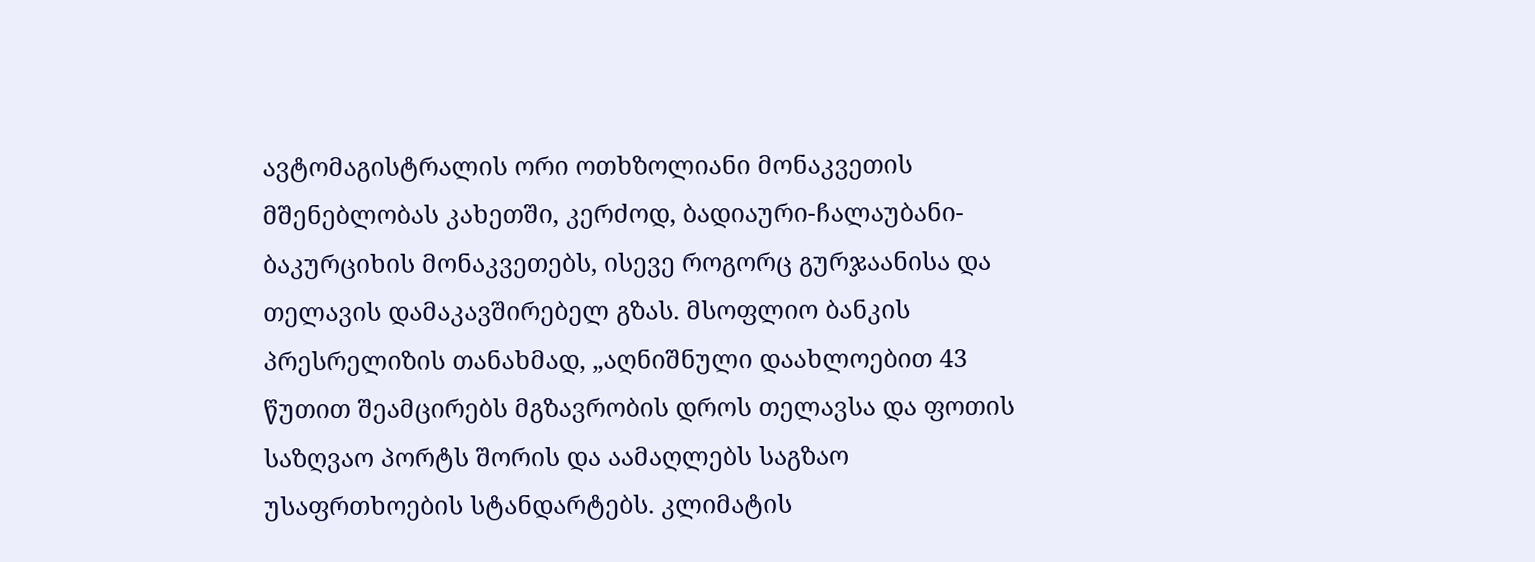ავტომაგისტრალის ორი ოთხზოლიანი მონაკვეთის მშენებლობას კახეთში, კერძოდ, ბადიაური-ჩალაუბანი-ბაკურციხის მონაკვეთებს, ისევე როგორც გურჯაანისა და თელავის დამაკავშირებელ გზას. მსოფლიო ბანკის პრესრელიზის თანახმად, „აღნიშნული დაახლოებით 43 წუთით შეამცირებს მგზავრობის დროს თელავსა და ფოთის საზღვაო პორტს შორის და აამაღლებს საგზაო უსაფრთხოების სტანდარტებს. კლიმატის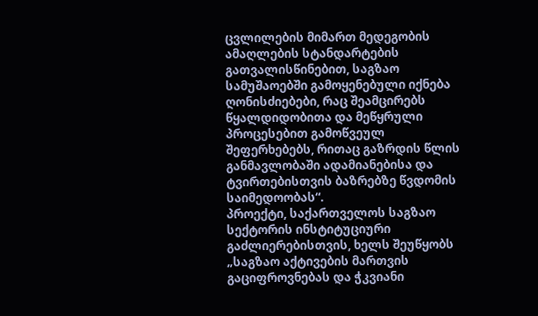ცვლილების მიმართ მედეგობის ამაღლების სტანდარტების გათვალისწინებით, საგზაო სამუშაოებში გამოყენებული იქნება ღონისძიებები, რაც შეამცირებს წყალდიდობითა და მეწყრული პროცესებით გამოწვეულ შეფერხებებს, რითაც გაზრდის წლის განმავლობაში ადამიანებისა და ტვირთებისთვის ბაზრებზე წვდომის საიმედოობას“.
პროექტი, საქართველოს საგზაო სექტორის ინსტიტუციური გაძლიერებისთვის, ხელს შეუწყობს „საგზაო აქტივების მართვის გაციფროვნებას და ჭკვიანი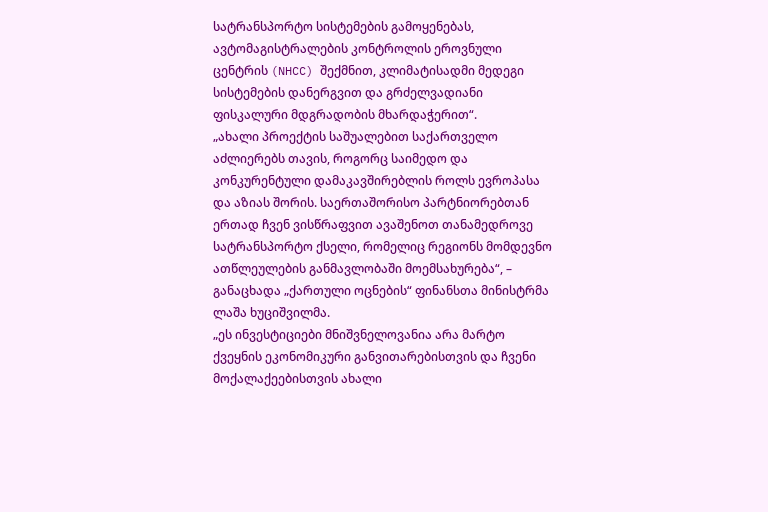სატრანსპორტო სისტემების გამოყენებას, ავტომაგისტრალების კონტროლის ეროვნული ცენტრის (NHCC) შექმნით, კლიმატისადმი მედეგი სისტემების დანერგვით და გრძელვადიანი ფისკალური მდგრადობის მხარდაჭერით“.
„ახალი პროექტის საშუალებით საქართველო აძლიერებს თავის, როგორც საიმედო და კონკურენტული დამაკავშირებლის როლს ევროპასა და აზიას შორის. საერთაშორისო პარტნიორებთან ერთად ჩვენ ვისწრაფვით ავაშენოთ თანამედროვე სატრანსპორტო ქსელი, რომელიც რეგიონს მომდევნო ათწლეულების განმავლობაში მოემსახურება“, – განაცხადა „ქართული ოცნების“ ფინანსთა მინისტრმა ლაშა ხუციშვილმა.
„ეს ინვესტიციები მნიშვნელოვანია არა მარტო ქვეყნის ეკონომიკური განვითარებისთვის და ჩვენი მოქალაქეებისთვის ახალი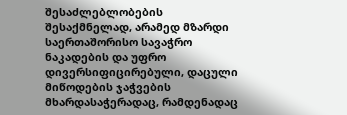შესაძლებლობების შესაქმნელად, არამედ მზარდი საერთაშორისო სავაჭრო ნაკადების და უფრო დივერსიფიცირებული, დაცული მიწოდების ჯაჭვების მხარდასაჭერადაც, რამდენადაც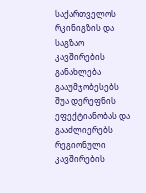საქართველოს რკინიგზის და საგზაო კავშირების განახლება გააუმჯობესებს შუა დერეფნის ეფექტიანობას და გააძლიერებს რეგიონული კავშირების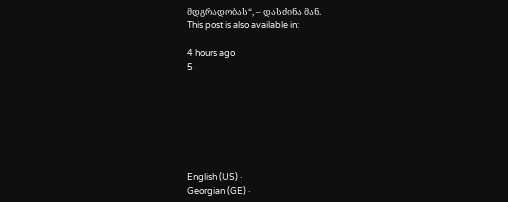მდგრადობას“, – დასძინა მან.
This post is also available in:

4 hours ago
5







English (US) ·
Georgian (GE) ·